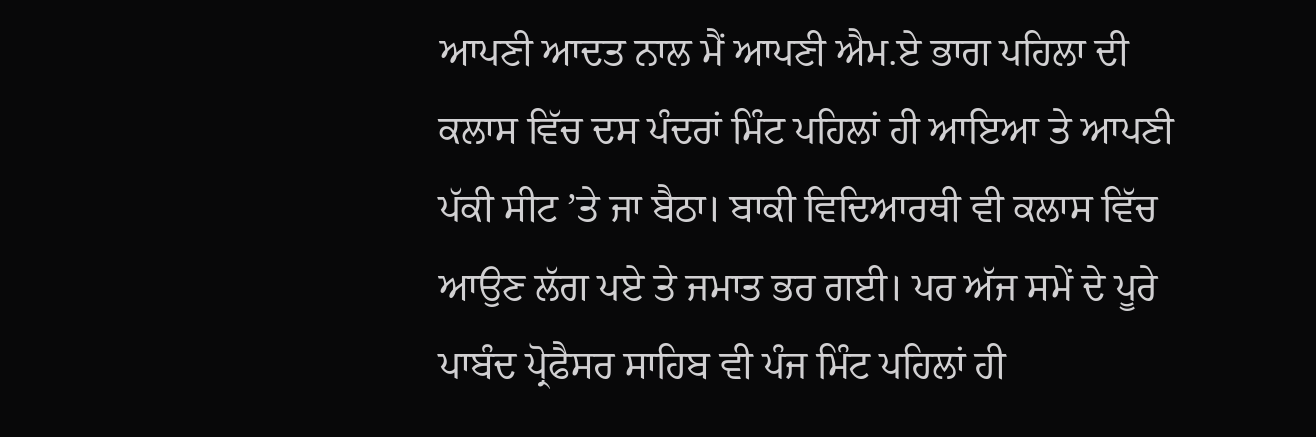ਆਪਣੀ ਆਦਤ ਨਾਲ ਮੈਂ ਆਪਣੀ ਐਮ.ਏ ਭਾਗ ਪਹਿਲਾ ਦੀ ਕਲਾਸ ਵਿੱਚ ਦਸ ਪੰਦਰਾਂ ਮਿੰਟ ਪਹਿਲਾਂ ਹੀ ਆਇਆ ਤੇ ਆਪਣੀ ਪੱਕੀ ਸੀਟ ’ਤੇ ਜਾ ਬੈਠਾ। ਬਾਕੀ ਵਿਦਿਆਰਥੀ ਵੀ ਕਲਾਸ ਵਿੱਚ ਆਉਣ ਲੱਗ ਪਏ ਤੇ ਜਮਾਤ ਭਰ ਗਈ। ਪਰ ਅੱਜ ਸਮੇਂ ਦੇ ਪੂਰੇ ਪਾਬੰਦ ਪ੍ਰੋਫੈਸਰ ਸਾਹਿਬ ਵੀ ਪੰਜ ਮਿੰਟ ਪਹਿਲਾਂ ਹੀ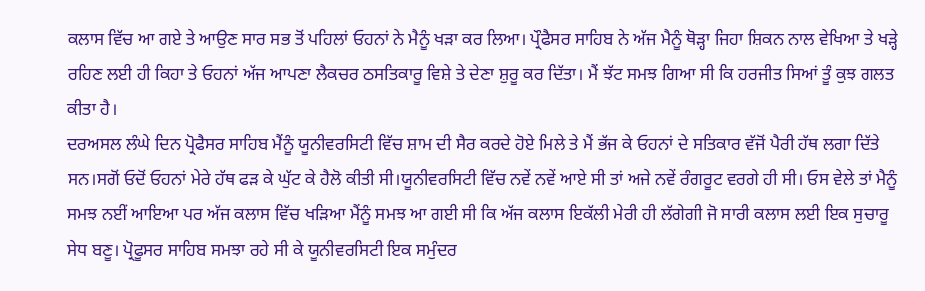ਕਲਾਸ ਵਿੱਚ ਆ ਗਏ ਤੇ ਆਉਣ ਸਾਰ ਸਭ ਤੋਂ ਪਹਿਲਾਂ ਓਹਨਾਂ ਨੇ ਮੈਨੂੰ ਖੜਾ ਕਰ ਲਿਆ। ਪ੍ਰੌਫੈਸਰ ਸਾਹਿਬ ਨੇ ਅੱਜ ਮੈਨੂੰ ਥੋੜ੍ਹਾ ਜਿਹਾ ਸ਼ਿਕਨ ਨਾਲ ਵੇਖਿਆ ਤੇ ਖੜ੍ਹੇ ਰਹਿਣ ਲਈ ਹੀ ਕਿਹਾ ਤੇ ਓਹਨਾਂ ਅੱਜ ਆਪਣਾ ਲੈਕਚਰ ਠਸਤਿਕਾਰੂ ਵਿਸ਼ੇ ਤੇ ਦੇਣਾ ਸ਼ੁਰੂ ਕਰ ਦਿੱਤਾ। ਮੈਂ ਝੱਟ ਸਮਝ ਗਿਆ ਸੀ ਕਿ ਹਰਜੀਤ ਸਿਆਂ ਤੂੰ ਕੁਝ ਗਲਤ ਕੀਤਾ ਹੈ।
ਦਰਅਸਲ ਲੰਘੇ ਦਿਨ ਪ੍ਰੋਫੈਸਰ ਸਾਹਿਬ ਮੈਂਨੂੰ ਯੂਨੀਵਰਸਿਟੀ ਵਿੱਚ ਸ਼ਾਮ ਦੀ ਸੈਰ ਕਰਦੇ ਹੋਏ ਮਿਲੇ ਤੇ ਮੈਂ ਭੱਜ ਕੇ ਓਹਨਾਂ ਦੇ ਸਤਿਕਾਰ ਵੱਜੋਂ ਪੈਰੀ ਹੱਥ ਲਗਾ ਦਿੱਤੇ ਸਨ।ਸਗੋਂ ਓਦੋਂ ਓਹਨਾਂ ਮੇਰੇ ਹੱਥ ਫੜ ਕੇ ਘੁੱਟ ਕੇ ਹੈਲੋ ਕੀਤੀ ਸੀ।ਯੂਨੀਵਰਸਿਟੀ ਵਿੱਚ ਨਵੇਂ ਨਵੇਂ ਆਏ ਸੀ ਤਾਂ ਅਜੇ ਨਵੇਂ ਰੰਗਰੂਟ ਵਰਗੇ ਹੀ ਸੀ। ਓਸ ਵੇਲੇ ਤਾਂ ਮੈਨੂੰ ਸਮਝ ਨਈਂ ਆਇਆ ਪਰ ਅੱਜ ਕਲਾਸ ਵਿੱਚ ਖੜਿਆ ਮੈਂਨੂੰ ਸਮਝ ਆ ਗਈ ਸੀ ਕਿ ਅੱਜ ਕਲਾਸ ਇਕੱਲੀ ਮੇਰੀ ਹੀ ਲੱਗੇਗੀ ਜੋ ਸਾਰੀ ਕਲਾਸ ਲਈ ਇਕ ਸੁਚਾਰੂ ਸੇਧ ਬਣੂ। ਪ੍ਰੋਫੂਸਰ ਸਾਹਿਬ ਸਮਝਾ ਰਹੇ ਸੀ ਕੇ ਯੂਨੀਵਰਸਿਟੀ ਇਕ ਸਮੁੰਦਰ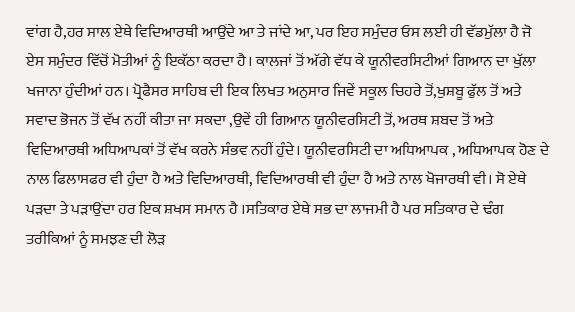ਵਾਂਗ ਹੈ,ਹਰ ਸਾਲ ਏਥੇ ਵਿਦਿਆਰਥੀ ਆਉਂਦੇ ਆ ਤੇ ਜਾਂਦੇ ਆ, ਪਰ ਇਹ ਸਮੁੰਦਰ ਓਸ ਲਈ ਹੀ ਵੱਡਮੁੱਲਾ ਹੈ ਜੋ ਏਸ ਸਮੁੰਦਰ ਵਿੱਚੋਂ ਮੋਤੀਆਂ ਨੂੰ ਇਕੱਠਾ ਕਰਦਾ ਹੈ। ਕਾਲਜਾਂ ਤੋਂ ਅੱਗੇ ਵੱਧ ਕੇ ਯੂਨੀਵਰਸਿਟੀਆਂ ਗਿਆਨ ਦਾ ਖੁੱਲਾ ਖਜਾਨਾ ਹੁੰਦੀਆਂ ਹਨ। ਪ੍ਰੋਫੈਸਰ ਸਾਹਿਬ ਦੀ ਇਕ ਲਿਖਤ ਅਨੁਸਾਰ ਜਿਵੇਂ ਸਕੂਲ ਚਿਹਰੇ ਤੋਂ,ਖੁਸ਼ਬੂ ਫੁੱਲ ਤੋਂ ਅਤੇ ਸਵਾਦ ਭੋਜਨ ਤੋਂ ਵੱਖ ਨਹੀਂ ਕੀਤਾ ਜਾ ਸਕਦਾ ,ਉਵੇਂ ਹੀ ਗਿਆਨ ਯੂਨੀਵਰਸਿਟੀ ਤੋਂ, ਅਰਥ ਸ਼ਬਦ ਤੋਂ ਅਤੇ ਵਿਦਿਆਰਥੀ ਅਧਿਆਪਕਾਂ ਤੋਂ ਵੱਖ ਕਰਨੇ ਸੰਭਵ ਨਹੀਂ ਹੁੰਦੇ। ਯੂਨੀਵਰਸਿਟੀ ਦਾ ਅਧਿਆਪਕ , ਅਧਿਆਪਕ ਹੋਣ ਦੇ ਨਾਲ ਫਿਲਾਸਫਰ ਵੀ ਹੁੰਦਾ ਹੈ ਅਤੇ ਵਿਦਿਆਰਥੀ, ਵਿਦਿਆਰਥੀ ਵੀ ਹੁੰਦਾ ਹੈ ਅਤੇ ਨਾਲ ਖੋਜਾਰਥੀ ਵੀ। ਸੋ ਏਥੇ ਪੜਦਾ ਤੇ ਪੜਾਉਂਦਾ ਹਰ ਇਕ ਸ਼ਖਸ ਸਮਾਨ ਹੈ ।ਸਤਿਕਾਰ ਏਥੇ ਸਭ ਦਾ ਲਾਜਮੀ ਹੈ ਪਰ ਸਤਿਕਾਰ ਦੇ ਢੰਗ ਤਰੀਕਿਆਂ ਨੂੰ ਸਮਝਣ ਦੀ ਲੋੜ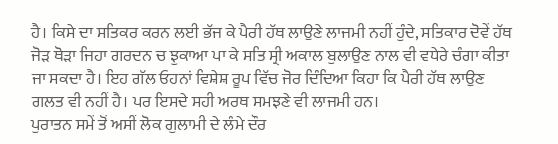ਹੈ। ਕਿਸੇ ਦਾ ਸਤਿਕਰ ਕਰਨ ਲਈ ਭੱਜ ਕੇ ਪੈਰੀ ਹੱਥ ਲਾਉਣੇ ਲਾਜਮੀ ਨਹੀਂ ਹੁੰਦੇ, ਸਤਿਕਾਰ ਦੋਵੇਂ ਹੱਥ ਜੋੜ ਥੋੜਾ ਜਿਹਾ ਗਰਦਨ ਚ ਝੁਕਾਆ ਪਾ ਕੇ ਸਤਿ ਸ੍ਰੀ ਅਕਾਲ ਬੁਲਾਉਣ ਨਾਲ ਵੀ ਵਧੇਰੇ ਚੰਗਾ ਕੀਤਾ ਜਾ ਸਕਦਾ ਹੈ। ਇਹ ਗੱਲ ਓਹਨਾਂ ਵਿਸ਼ੇਸ਼ ਰੂਪ ਵਿੱਚ ਜੋਰ ਦਿੰਦਿਆ ਕਿਹਾ ਕਿ ਪੈਰੀ ਹੱਥ ਲਾਉਣ ਗਲਤ ਵੀ ਨਹੀਂ ਹੈ। ਪਰ ਇਸਦੇ ਸਹੀ ਅਰਥ ਸਮਝਣੇ ਵੀ ਲਾਜਮੀ ਹਨ।
ਪੁਰਾਤਨ ਸਮੇਂ ਤੋਂ ਅਸੀਂ ਲੋਕ ਗੁਲਾਮੀ ਦੇ ਲੰਮੇ ਦੌਰ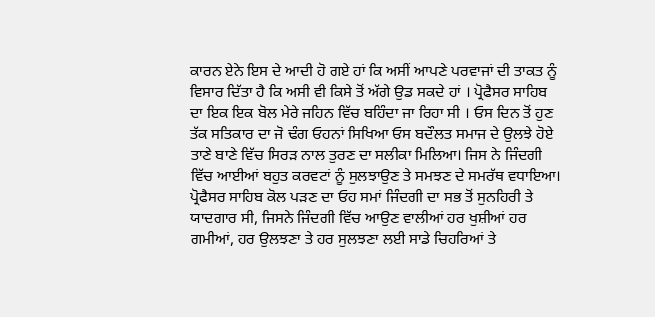ਕਾਰਨ ਏਨੇ ਇਸ ਦੇ ਆਦੀ ਹੋ ਗਏ ਹਾਂ ਕਿ ਅਸੀਂ ਆਪਣੇ ਪਰਵਾਜਾਂ ਦੀ ਤਾਕਤ ਨੂੰ ਵਿਸਾਰ ਦਿੱਤਾ ਹੈ ਕਿ ਅਸੀ ਵੀ ਕਿਸੇ ਤੋਂ ਅੱਗੇ ਉਡ ਸਕਦੇ ਹਾਂ । ਪ੍ਰੋਫੈਸਰ ਸਾਹਿਬ ਦਾ ਇਕ ਇਕ ਬੋਲ ਮੇਰੇ ਜਹਿਨ ਵਿੱਚ ਬਹਿੰਦਾ ਜਾ ਰਿਹਾ ਸੀ । ਓਸ ਦਿਨ ਤੋਂ ਹੁਣ ਤੱਕ ਸਤਿਕਾਰ ਦਾ ਜੋ ਢੰਗ ਓਹਨਾਂ ਸਿਖਿਆ ਓਸ ਬਦੌਲਤ ਸਮਾਜ ਦੇ ਉਲਝੇ ਹੋਏ ਤਾਣੇ ਬਾਣੇ ਵਿੱਚ ਸਿਰੜ ਨਾਲ ਤੁਰਣ ਦਾ ਸਲੀਕਾ ਮਿਲਿਆ। ਜਿਸ ਨੇ ਜਿੰਦਗੀ ਵਿੱਚ ਆਈਆਂ ਬਹੁਤ ਕਰਵਟਾਂ ਨੂੰ ਸੁਲਝਾਉਣ ਤੇ ਸਮਝਣ ਦੇ ਸਮਰੱਥ ਵਧਾਇਆ। ਪ੍ਰੋਫੈਸਰ ਸਾਹਿਬ ਕੋਲ ਪੜਣ ਦਾ ਓਹ ਸਮਾਂ ਜਿੰਦਗੀ ਦਾ ਸਭ ਤੋਂ ਸੁਨਹਿਰੀ ਤੇ ਯਾਦਗਾਰ ਸੀ, ਜਿਸਨੇ ਜਿੰਦਗੀ ਵਿੱਚ ਆਉਣ ਵਾਲੀਆਂ ਹਰ ਖੁਸ਼ੀਆਂ ਹਰ ਗਮੀਆਂ, ਹਰ ਉਲਝਣਾ ਤੇ ਹਰ ਸੁਲਝਣਾ ਲਈ ਸਾਡੇ ਚਿਹਰਿਆਂ ਤੇ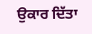ਉਕਾਰ ਦਿੱਤਾ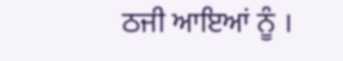ਠਜੀ ਆਇਆਂ ਨੂੰ ।